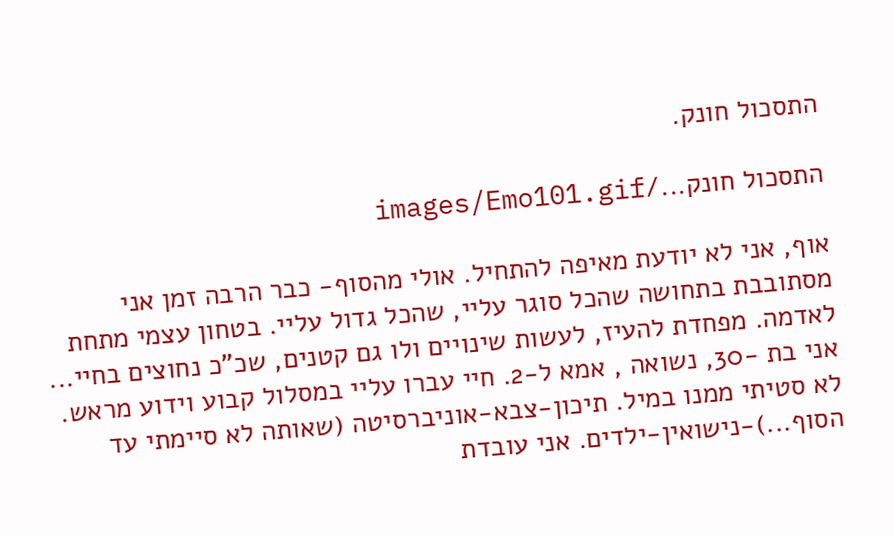התסכול חונק.

התסכול חונק.../images/Emo101.gif

אוף, אני לא יודעת מאיפה להתחיל. אולי מהסוף- כבר הרבה זמן אני מסתובבת בתחושה שהכל סוגר עליי, שהכל גדול עליי. בטחון עצמי מתחת לאדמה. מפחדת להעיז, לעשות שינויים ולו גם קטנים, שכ"כ נחוצים בחיי... אני בת -30, נשואה , אמא ל-2. חיי עברו עליי במסלול קבוע וידוע מראש. לא סטיתי ממנו במיל. תיכון-צבא-אוניברסיטה (שאותה לא סיימתי עד הסוף...)-נישואין-ילדים. אני עובדת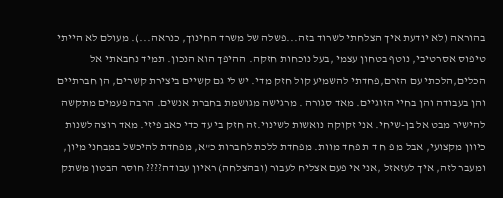בהוראה (לא יודעת איך הצלחתי לשרוד בזה...פשלה של משרד החינוך, כנראה...). מעולם לא הייתי טיפוס אסרטיבי, נוטף בטחון עצמי ,בעל נוכחות חזקה. ההיפך הוא הנכון. תמיד נחבאתי אל הכלים,הלכתי עם הזרם,פחדתי להשמיע קול חזק מדי. יש לי גם קשיים ביצירת קשרים, הן חברתיים והן בעבודה והן בחיי הזוגיים. מאד סגורה . מרגישה מגושמת בחברת אנשים. הרבה פעמים מתקשה להישיר מבט אל בן-שיחי. אני זקוקה נואשות לשינוי.זה חזק בי עד כדי כאב פיזי. מאד רוצה לשנות כיוון מקצועי, אבל מ פ ח ד ת פחד מוות. מפחדת ללכת לחברות כ"א, מפחדת להיכשל במבחני מיון, ומעבר לזה, איך לעזאזל ,אני אי פעם אצליח לעבור (ובהצלחה) ראיון עבודה???? חוסר הבטון משתק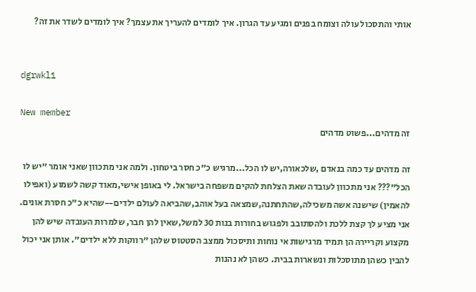אותי והתסכול עולה וצומח בפנים ומגיע עד הגרון. איך לומדים להעריך את עצמך? איך לומדים לשדר את זה?


dgrwkl1

New member
זה מדהים...פשוט מדהים

זה מדהים עד כמה בנאדם ,שלכאורה,יש לו הכל...מרגיש כ"כ חסר ביטחון. ולמה אני מתכוון שאני אומר "יש לו הכל"??? אני מתכוון לעובדה שאת הצלחת להקים משפחה בישראל. לי באופן אישי,מאוד קשה לשמוע (ואפילו להאמין) שישנה אשה משכילה,שהתחתנה,שמצאה בעל אוהב,שהביאה לעולם ילדים--שהיא כ"כ חסרת אונים. אני מציע לך קצת ללכת ולהסתובב ולפגוש בחורות בנות 30 למשל,שאין להן חבר, שלמרות העובדה שיש להן מקצוע וקריירה הן תמיד מרגישות אי נוחות ותיסכול ממצב הסטטוס שלהן "רווקות ללא ילדים". אותן אני יכול להבין כשהן מתוסכלות ונשארות בבית. כשהן לא נהנות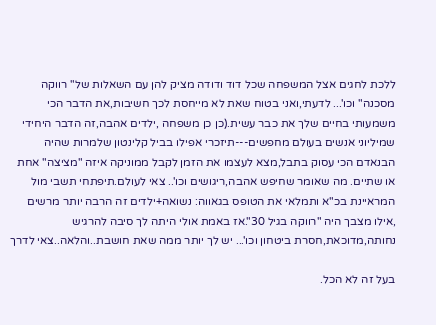ללכת לחגים אצל המשפחה שכל דוד ודודה מציק להן עם השאלות של" רווקה מסכנה" וכו'... לדעתי,ואני בטוח שאת לא מייחסת לכך חשיבות,את הדבר הכי משמעותי בחיים שלך את כבר עשית.(כן כן משפחה ,ילדים אהבה,זה הדבר היחידי שמיליוני אנשים בעולם מחפשים---תיזכרי אפילו בביל קלינטון שלמרות שהיה הבנאדם הכי עסוק בתבל,מצא לעצמו את הזמן לקבל ממוניקה איזה "מציצה" אחת או שתיים. מה שאומר שחיפש אהבה,ריגושים וכו'.. צאי לעולם.תיפתחי תשבי מול המראיינת בכ"א ותמלאי את הטופס בגאווה: נשואה+ילדים זה הרבה יותר מרשים ,אילו מצבך היה "רווקה בגיל 30".אז באמת אולי היתה לך סיבה להרגיש נחותה,מדוכאת,חסרת ביטחון וכו'... יש לך יותר ממה שאת חושבת..והלאה..צאי לדרך

בעל זה לא הכל.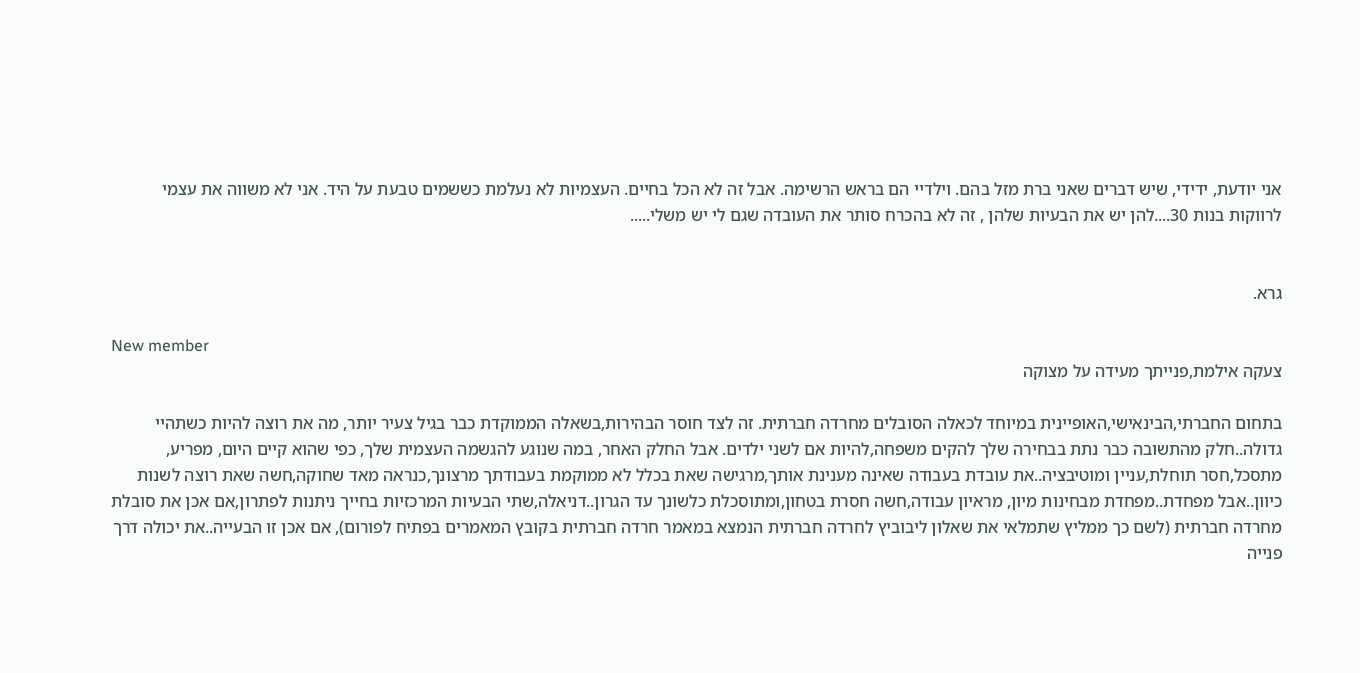אני יודעת, ידידי, שיש דברים שאני ברת מזל בהם. וילדיי הם בראש הרשימה. אבל זה לא הכל בחיים. העצמיות לא נעלמת כששמים טבעת על היד. אני לא משווה את עצמי לרווקות בנות 30....להן יש את הבעיות שלהן , זה לא בהכרח סותר את העובדה שגם לי יש משלי.....


גרא.

New member
צעקה אילמת,פנייתך מעידה על מצוקה

בתחום החברתי,הבינאישי,האופיינית במיוחד לכאלה הסובלים מחרדה חברתית. זה לצד חוסר הבהירות,בשאלה הממוקדת כבר בגיל צעיר יותר, מה את רוצה להיות כשתהיי גדולה..חלק מהתשובה כבר נתת בבחירה שלך להקים משפחה,להיות אם לשני ילדים. אבל החלק האחר, במה שנוגע להגשמה העצמית שלך, כפי שהוא קיים היום, מפריע, מתסכל,חסר תוחלת,עניין ומוטיבציה..את עובדת בעבודה שאינה מענינת אותך,מרגישה שאת בכלל לא ממוקמת בעבודתך מרצונך,כנראה מאד שחוקה,חשה שאת רוצה לשנות כיוון..אבל מפחדת..מפחדת מבחינות מיון, מראיון עבודה,חשה חסרת בטחון,ומתוסכלת כלשונך עד הגרון..דניאלה,שתי הבעיות המרכזיות בחייך ניתנות לפתרון,אם אכן את סובלת מחרדה חברתית (לשם כך ממליץ שתמלאי את שאלון ליבוביץ לחרדה חברתית הנמצא במאמר חרדה חברתית בקובץ המאמרים בפתיח לפורום), אם אכן זו הבעייה..את יכולה דרך פנייה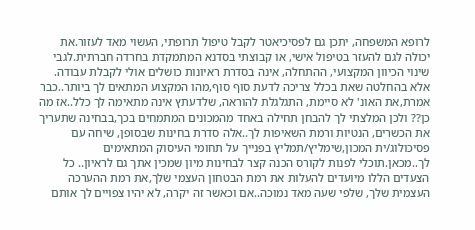לרופא המשפחה, יתכן גם לפסיכיאטר לקבל טיפול תרופתי, העשוי מאד לעזור.את יכולה לגם להעזר בטיפול אישי, או קבוצתי בסדנא המתמקדת בחרדה חברתית.לגבי שינוי הכיוון המקצועי, ההתחלה, אינה בסדרת ראיונות כושלים אולי לקבלת עבודה. אלא בהחלטה שאת בכלל צריכה לדעת סוף סוף,מהו המקצוע המתאים לך ביותר..כבר אמרת,את האונ' לא סיימת, התגלגלת להוראה, שלדעתץ אינה מתאימה לך כלל..אז מה כן?? ולכן המלצתי לך להבחן תחילה באחד מהמכונים המתמחים בכך,בבחינה שתעריך את הכשרים, הנטיות ורמת השאיפות לך..אלה סדרת בחינות שבסופן, שיחה עם פסיכולוג/ית המכון,שימליץ/תמליץ בפנייך על תחומי העיסוק המתאימים לך..מכאן.תוכלי לפנות לקורס הכנה קצר לבחינות מיון שמכין אתך גם לראיון.. כל הצעדים הללו מיועדים להעלות את רמת הבטחון העצמי שלך,את רמת ההערכה העצמית שלך, שלפי שעה מאד נמוכה..אם וכאשר זה יקרה, לא יהיו צפויים לך אותם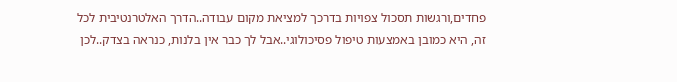פחדים,ורגשות תסכול צפויות בדרכך למציאת מקום עבודה..הדרך האלטרנטיבית לכל זה, היא כמובן באמצעות טיפול פסיכולוגי..אבל לך כבר אין בלנות, כנראה בצדק..לכן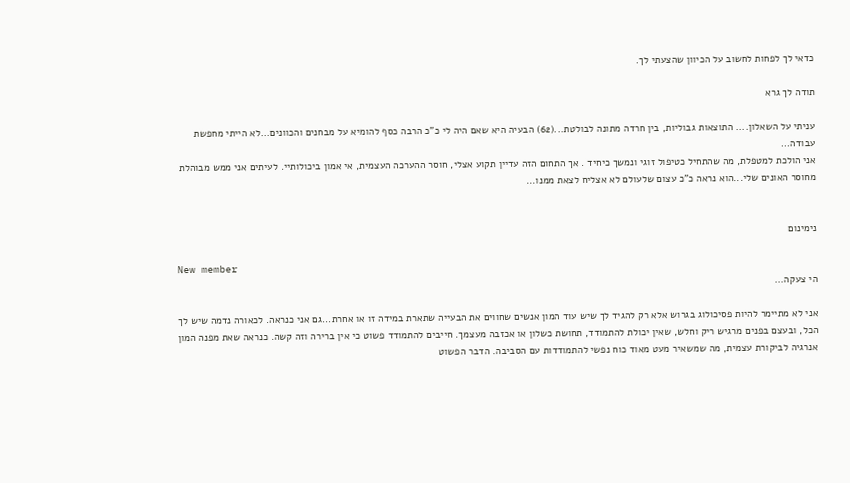כדאי לך לפחות לחשוב על הכיוון שהצעתי לך.

תודה לך גרא

עניתי על השאלון.... התוצאות גבוליות, בין חרדה מתונה לבולטת...(62) הבעיה היא שאם היה לי כ"כ הרבה כסף להומיא על מבחנים והכוונים...לא הייתי מחפשת עבודה...
אני הולכת למטפלת, מה שהתחיל כטיפול זוגי ונמשך כיחיד . אך התחום הזה עדיין תקוע אצלי, חוסר ההערכה העצמית, אי אמון ביכולותיי. לעיתים אני ממש מבוהלת מחוסר האונים שלי...הוא נראה כ"כ עצום שלעולם לא אצליח לצאת ממנו...


נימינום

New member
הי צעקה...

אני לא מתיימר להיות פסיכולוג בגרוש אלא רק להגיד לך שיש עוד המון אנשים שחווים את הבעייה שתארת במידה זו או אחרת...גם אני כנראה. לכאורה נדמה שיש לך הכל, ובעצם בפנים מרגיש ריק וחלש, שאין יכולת להתמודד, תחושת כשלון או אכזבה מעצמך. חייבים להתמודד פשוט כי אין ברירה וזה קשה. כנראה שאת מפנה המון אנרגיה לביקורת עצמית, מה שמשאיר מעט מאוד כוח נפשי להתמודדות עם הסביבה. הדבר הפשוט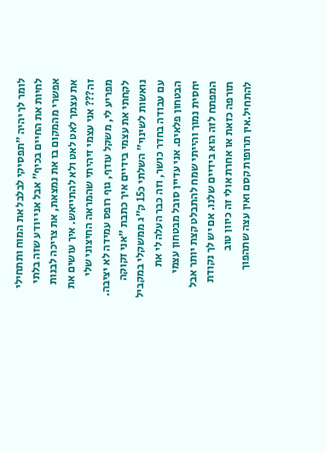לומר לך יהיה "תפסיקי לבלבל את המוח ותתחילי לחיות את החיים בכיף" אבל אני יודע שזה בלתי אפשרי מהמקום בו את נמצאת, את צריכה לבנות את עצמך לאט לאט ולא להתייאש. איך עושים את זה??? אני עצמי זיהיתי שהמראה החיצוני שלי מפריע לי, משקל עודף, גוף רופס עמידה לא יציבה. לקחתי את עצמי בידיים איך כתבת "אני זקוקה נואשות לשינוי" השלתי כ15 ק"ג ממשקלי במקביל עם עבודה בחדר כושר, וזה כבר העלה לי את הבטחון פלאים. אני עדיין סובל מבטחון עצמי יחסית נמוך והייתי שמח להתבלט קצת יותר אבל המפתח לזה הוא בידיים שלנו. אם יש לך נקודת תורפה כזאת או אחרת אולי זה כיוון טוב להתחיל.אין תרופות קסם ואין עצה שתהפוך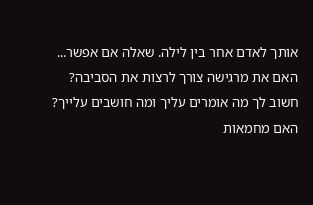אותך לאדם אחר בין לילה. שאלה אם אפשר... האם את מרגישה צורך לרצות את הסביבה? חשוב לך מה אומרים עליך ומה חושבים עלייך? האם מחמאות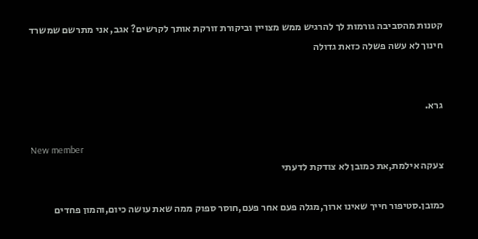קטנות מהסביבה גורמות לך להרגיש ממש מצויין וביקורת זורקת אותך לקרשים? אגב, אני מתרשם שמשרד חינוך לא עשה פשלה כזאת גדולה


גרא.

New member
צעקה אילמת,את כמובן לא צודקת לדעתי

כמובן.סטיפור חייך שאינו ארוך,מגלה פעם אחר פעם,חוסר ספוק ממה שאת עושה כיום,והמון פחדים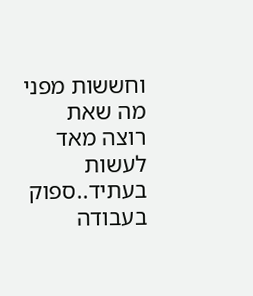וחששות מפני מה שאת רוצה מאד לעשות בעתיד..ספוק בעבודה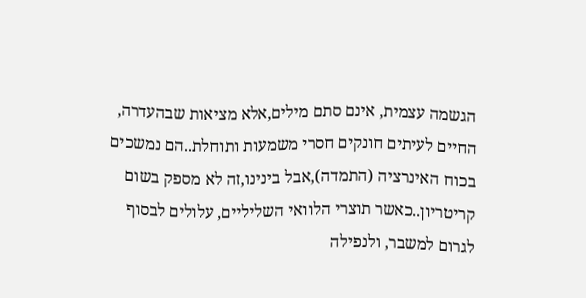הגשמה עצמית, אינם סתם מילים,אלא מציאות שבהעדרה, החיים לעיתים חונקים חסרי משמעות ותוחלת..הם נמשכים בכוח האינרציה (התמדה),אבל בינינו,זה לא מספק בשום קריטריון..כאשר תוצרי הלוואי השליליים, עלולים לבסוף לגרום למשבר, ולנפילה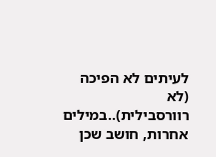לעיתים לא הפיכה (לא רוורסבילית)..במילים אחרות, חושב שכן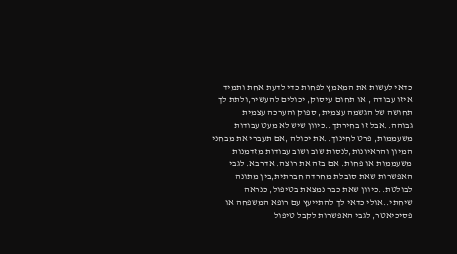כדאי לעשות את המאמץ לפחות כדי לדעת אחת ותמיד איזו עבודה , או תחום עיסוק, יכולים להעשיר,ולתת לך תחושה של הגשמה עצמית, ספוק והערכה עצמית גבוהה..אבל זו בחירתך..כיוון שיש לא מעט עבודות משעממות, פרט לחינוך..את יכולה ,אם תעברי את מבחני המיון והראיונות,לנסות שוב ושוב עבודות מזדמנות משעממות או פחות. אם בזה את רוצה. אדרבא. לגבי האפשרות שאת סובלת מחרדה חברתית,בין מתונה לבולטת..כיוון שאת כבר נמצאת בטיפול, כנראה שיחתי..אולי כדאי לך להתייעץ עם רופא המשפחה או פסיכיאטר, לגבי האפשרות לקבל טיפול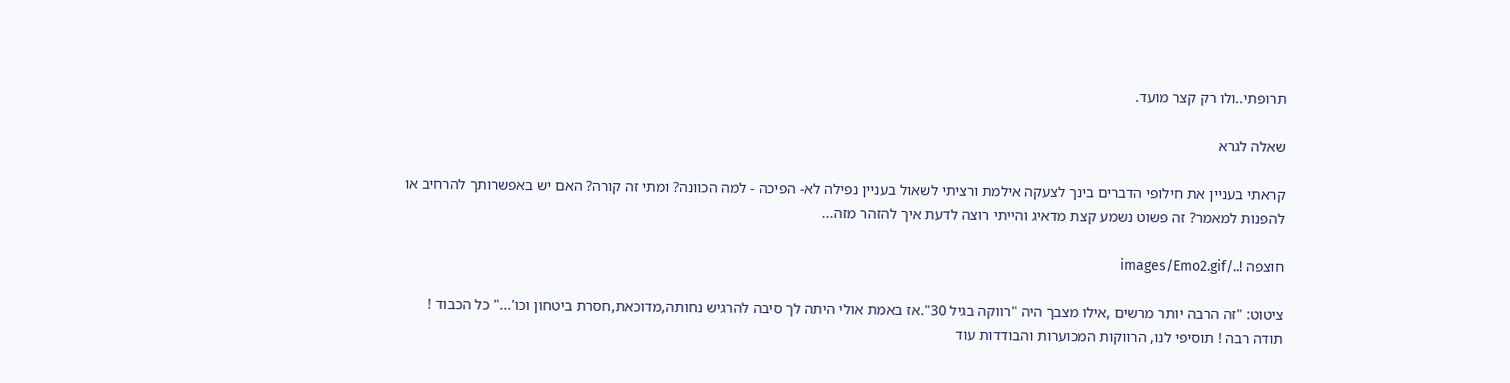תרופתי..ולו רק קצר מועד.

שאלה לגרא

קראתי בעניין את חילופי הדברים בינך לצעקה אילמת ורציתי לשאול בעניין נפילה לא- הפיכה - למה הכוונה? ומתי זה קורה? האם יש באפשרותך להרחיב או להפנות למאמר? זה פשוט נשמע קצת מדאיג והייתי רוצה לדעת איך להזהר מזה...

חוצפה !../images/Emo2.gif

ציטוט: "זה הרבה יותר מרשים ,אילו מצבך היה "רווקה בגיל 30".אז באמת אולי היתה לך סיבה להרגיש נחותה,מדוכאת,חסרת ביטחון וכו'..." כל הכבוד ! תודה רבה ! תוסיפי לנו, הרווקות המכוערות והבודדות עוד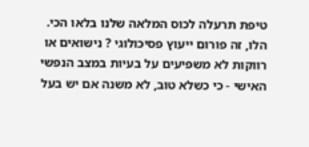טיפת תרעלה לכוס המלאה שלנו בלאו הכי. הלו, זה פורום ייעוץ פסיכולוגי ? נישואים או רווקות לא משפיעים על בעיות במצב הנפשי האישי - כי כשלא טוב, לא משנה אם יש בעל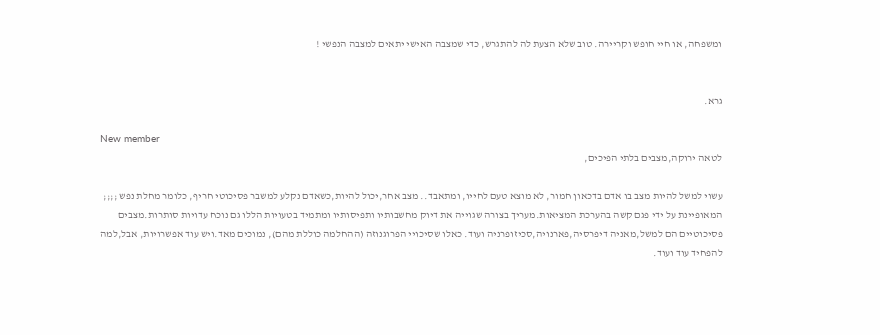ומשפחה, או חיי חופש וקריירה. טוב שלא הצעת לה להתגרש, כדי שמצבה האישי יתאים למצבה הנפשי !


גרא.

New member
לטאה ירוקה,מצבים בלתי הפיכים,

עשוי למשל להיות מצב בו אדם בדכאון חמור, לא מוצא טעם לחייו, ומתאבד.. מצב אחר,יכול להיות,כשאדם נקלע למשבר פסיכוטי חריף, כלומר מחלת נפש ;;;; המאופיינת על ידי פגם קשה בהערכת המציאות.מעריך בצורה שגוייה את דיוק מחשבותיו ותפיסותיו ומתמיד בטעויות הללו גם נוכח עדויות סותרות.מצבים פסיכוטיים הם למשל,מאניה דיפרסיה,פארנויה,סכיזופרניה ועוד. כאלו שסיכויי הפרוגנוזה (ההחלמה כוללת מהם), נמוכים מאד.ויש עוד אפשרויות, אבל,למה להפחיד עוד ועוד.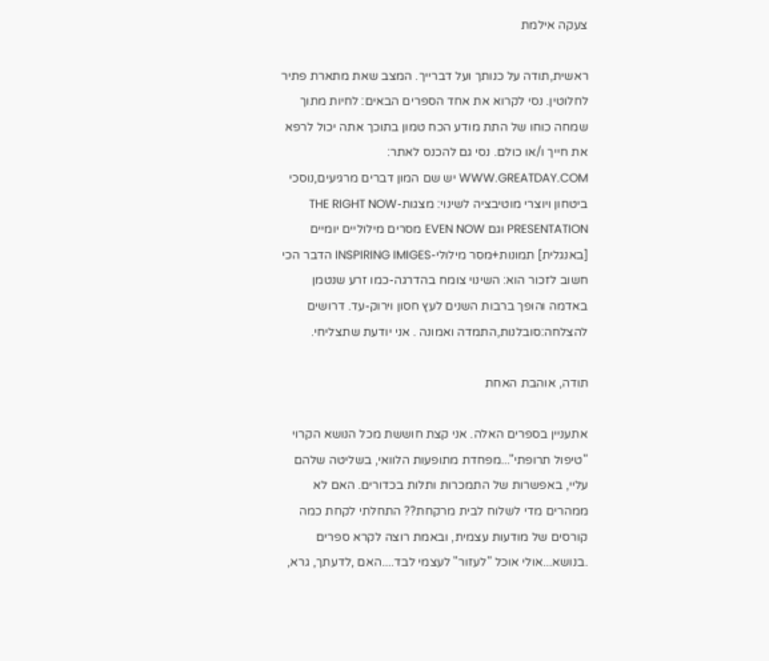צעקה אילמת

ראשית,תודה על כנותך ועל דברייך. המצב שאת מתארת פתיר לחלוטין. נסי לקרוא את אחד הספרים הבאים: לחיות מתוך שמחה כוחו של התת מודע הכח טמון בתוכך אתה יכול לרפא את חייך ו/או כולם. נסי גם להכנס לאתר: WWW.GREATDAY.COM יש שם המון דברים מרגיעים,נוסכי ביטחון ויוצרי מוטיבציה לשינוי: מצגות-THE RIGHT NOW PRESENTATION וגם EVEN NOW מסרים מילוליים יומיים [באנגלית] תמונות+מסר מילולי-INSPIRING IMIGES הדבר הכי חשוב לזכור הוא: השינוי צומח בהדרגה-כמו זרע שנטמן באדמה והופך ברבות השנים לעץ חסון וירוק-עד. דרושים להצלחה:סובלנות,התמדה ואמונה . אני יודעת שתצליחי.

תודה, אוהבת האחת

אתעניין בספרים האלה. אני קצת חוששת מכל הנושא הקרוי "טיפול תרופתי"...מפחדת מתופעות הלוואי, בשליטה שלהם עליי, באפשרות של התמכרות ותלות בכדורים. האם לא ממהרים מדי לשלוח לבית מרקחת?? התחלתי לקחת כמה קורסים של מודעות עצמית, ובאמת רוצה לקרא ספרים .בנושא...אולי אוכל "לעזור" לעצמי לבד....האם ,לדעתך, גרא,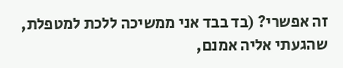זה אפשרי? (בד בבד אני ממשיכה ללכת למטפלת, שהגעתי אליה אמנם,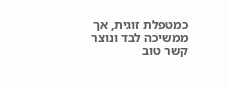כמטפלת זוגית, אך ממשיכה לבד ונוצר קשר טוב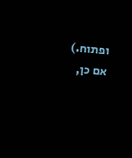ופתוח.) אם כן,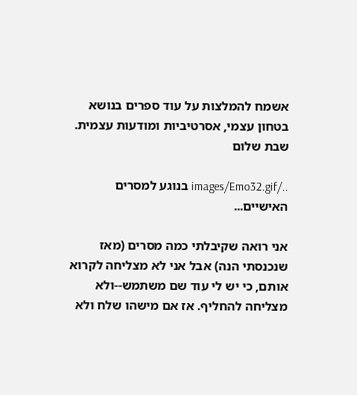אשמח להמלצות על עוד ספרים בנושא בטחון עצמי, אסרטיביות ומודעות עצמית. שבת שלום

../images/Emo32.gif בנוגע למסרים האישיים...

אני רואה שקיבלתי כמה מסרים (מאז שנכנסתי הנה) אבל אני לא מצליחה לקרוא אותם, כי יש לי עוד שם משתמש--ולא מצליחה להחליף. אז אם מישהו שלח ולא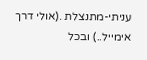עניתי-מתנצלת .(אולי דרך אימייל..) ובכל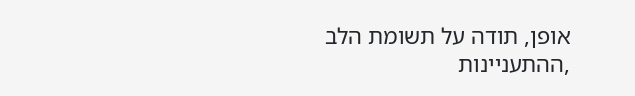אופן, תודה על תשומת הלב ,ההתעניינות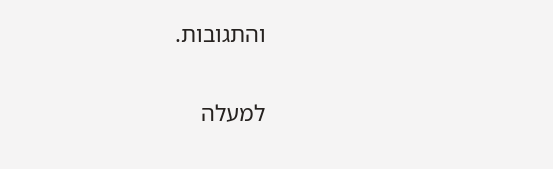והתגובות.

למעלה